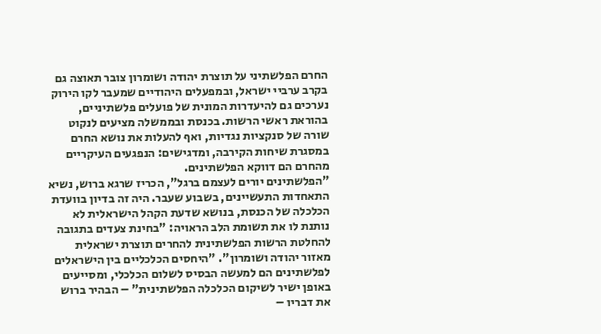החרם הפלשתיני על תוצרת יהודה ושומרון צובר תאוצה גם בקרב ערביי ישראל, ובמפעלים היהודיים שמעבר לקו הירוק נערכים גם להיעדרות המונית של פועלים פלשתיניים, בהוראת ראשי הרשות. בכנסת ובממשלה מציעים לנקוט שורה של סנקציות נגדיות, ואף להעלות את נושא החרם במסגרת שיחות הקירבה, ומדגישים: הנפגעים העיקריים מהחרם הם דווקא הפלשתינים.
"הפלשתינים יורים לעצמם ברגל", הכריז שרגא ברוש, נשיא התאחדות התעשיינים, בשבוע שעבר. היה זה בדיון בוועדת הכלכלה של הכנסת, בנושא שדעת הקהל הישראלית לא נותנת לו את תשומת הלב הראויה: "בחינת צעדים בתגובה להחלטת הרשות הפלשתינית להחרים תוצרת ישראלית מאזור יהודה ושומרון". "היחסים הכלכליים בין הישראלים לפלשתינים הם למעשה הבסיס לשלום הכלכלי, ומסייעים באופן ישיר לשיקום הכלכלה הפלשתינית" – הבהיר ברוש את דבריו –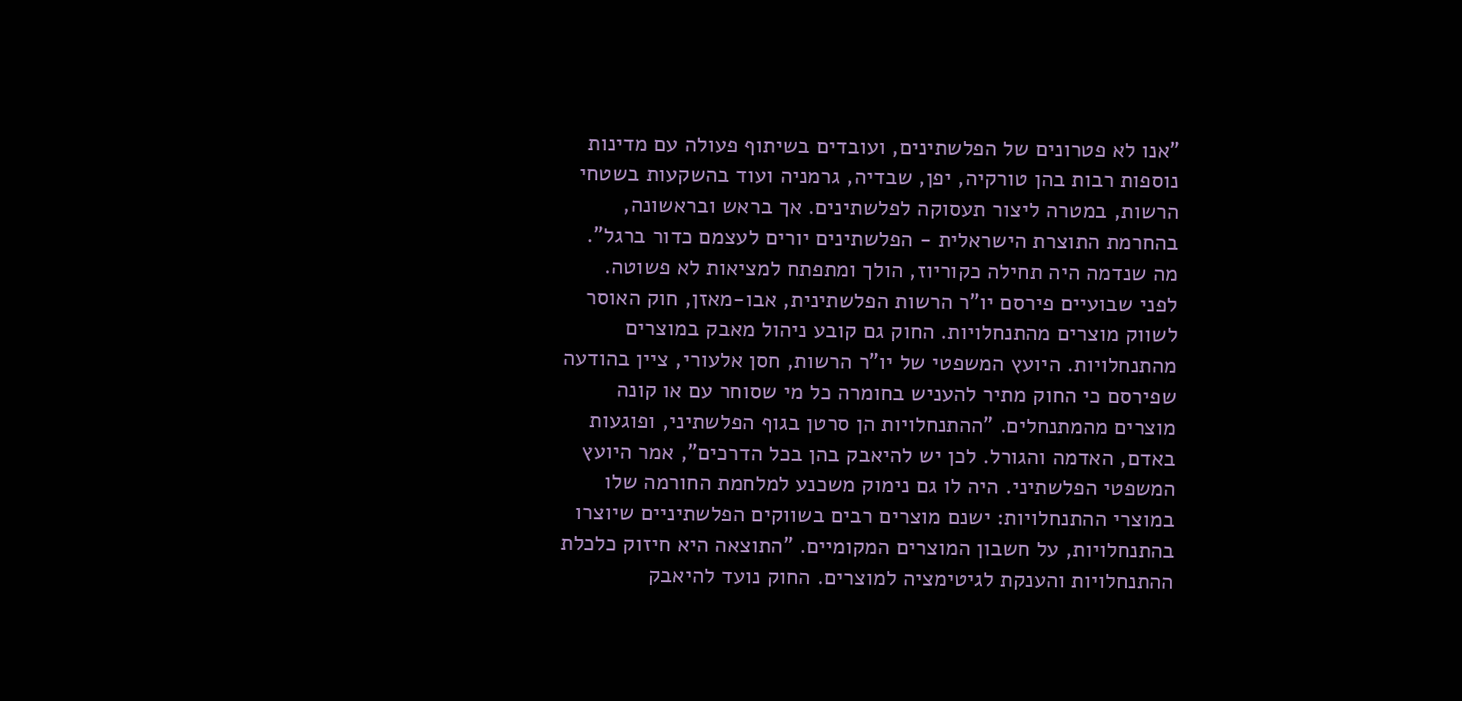"אנו לא פטרונים של הפלשתינים, ועובדים בשיתוף פעולה עם מדינות נוספות רבות בהן טורקיה, יפן, שבדיה, גרמניה ועוד בהשקעות בשטחי הרשות, במטרה ליצור תעסוקה לפלשתינים. אך בראש ובראשונה, בהחרמת התוצרת הישראלית - הפלשתינים יורים לעצמם כדור ברגל".
מה שנדמה היה תחילה כקוריוז, הולך ומתפתח למציאות לא פשוטה.
לפני שבועיים פירסם יו"ר הרשות הפלשתינית, אבו-מאזן, חוק האוסר לשווק מוצרים מהתנחלויות. החוק גם קובע ניהול מאבק במוצרים מהתנחלויות. היועץ המשפטי של יו"ר הרשות, חסן אלעורי, ציין בהודעה שפירסם כי החוק מתיר להעניש בחומרה כל מי שסוחר עם או קונה מוצרים מהמתנחלים. "ההתנחלויות הן סרטן בגוף הפלשתיני, ופוגעות באדם, האדמה והגורל. לכן יש להיאבק בהן בכל הדרכים", אמר היועץ המשפטי הפלשתיני. היה לו גם נימוק משכנע למלחמת החורמה שלו במוצרי ההתנחלויות: ישנם מוצרים רבים בשווקים הפלשתיניים שיוצרו בהתנחלויות, על חשבון המוצרים המקומיים. "התוצאה היא חיזוק כלכלת ההתנחלויות והענקת לגיטימציה למוצרים. החוק נועד להיאבק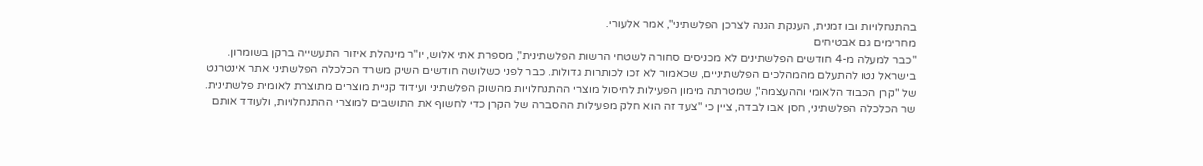בהתנחלויות ובו זמנית, הענקת הגנה לצרכן הפלשתיני", אמר אלעורי.
מחרימים גם אבטיחים
"כבר למעלה מ-4 חודשים הפלשתינים לא מכניסים סחורה לשטחי הרשות הפלשתינית", מספרת אתי אלוש, יו"ר מינהלת איזור התעשייה ברקן בשומרון.
בישראל נטו להתעלם מהמהלכים הפלשתיניים, שכאמור לא זכו לכותרות גדולות. כבר לפני כשלושה חודשים השיק משרד הכלכלה הפלשתיני אתר אינטרנט של "קרן הכבוד הלאומי וההעצמה", שמטרתה מימון הפעילות לחיסול מוצרי ההתנחלויות מהשוק הפלשתיני ועידוד קניית מוצרים מתוצרת לאומית פלשתינית. שר הכלכלה הפלשתיני, חסן אבו לבדה, ציין כי "צעד זה הוא חלק מפעילות ההסברה של הקרן כדי לחשוף את התושבים למוצרי ההתנחלויות, ולעודד אותם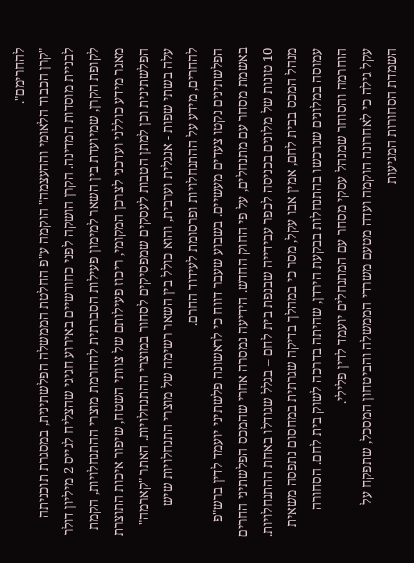להחרימם".
"קרן הכבוד הלאומי וההעצמה" הוקמה ע"פ החלטת הממשלה הפלשתינית, במסגרת תוכניתה לבניית מוסדות המדינה. הקרן הושקה לפני כחודשיים באירוע חגיגי שהצליח לגייס 2 מיליון דולר לקופת הקרן, שמיועדת בין השאר למימון פעילות הסברתית להחרמת מוצרי ההתנחלויות, הקמת מאגר מידע כוללני ועדכני לצרכן המקומי, ריכוז פעילותם של צוותי השטח, שיפור איכות התוצרת הפלשתינית וכן למתן הטבות לעסקים שמפסיקים לסחור במוצרי ההתנחלויות. האתר "קארמה" עלה בשתי שפות - אנגלית וערבית, והוא כולל בין השאר רשימה של מוצרי התנחלויות שיש להחרים, מידע על ההתנחלויות ופרסומת לעידוד החרם.
הפלשתינים נקטו צעדים מעשיים. בשבוע שעבר דווח כי לראשונה פלשתיני יועמד לדין ברש"פ באשמת מסחר עם מתנחלים, על פי החוק החדש. הידיעה נמסרה אחרי שהמכס הפלשתיני החרים 10 טונות של מלונים בכניסה לכפר עבידייה שבנפת בית לחם – בגלל שגודלו באחת ההתנחלויות. מנהל המכס בבית לחם, אמין אבו עקל, מסר כי במהלך בדיקה שגרתית במחסום נתפסה משאית עמוסה במלונים שנרכשו בהתנחלות בבקעת הירדן, שהיתה בדרכה לשוק בית לחם. הסחורה הוחרמה והסוחר שמנהל עסקי מסחר עם המתנחלים יועמד לדין פלילי.
עקל גילה כי לאחרונה הוקמה ועדה מטעם משרדי הממשלה והביטחון המסכל, שתפקח על השמדת הסחורות המגיעות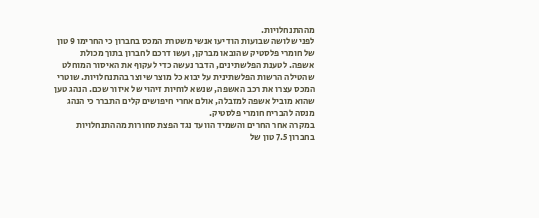מההתנחלויות.
לפני שלושה שבועות הודיעו אנשי משטרת המכס בחברון כי החרימו 9 טון של חומרי פלסטיק שהובאו מברקן, ועשו דרכם לחברון בתוך מכולת אשפה. לטענת הפלשתינים, הדבר נעשה כדי לעקוף את האיסור המוחלט שהטילה הרשות הפלשתינית על יבוא כל מוצר שיוצר בהתנחלויות. שוטרי המכס עצרו את רכב האשפה, שנשא לוחיות זיהוי של איזור שכם. הנהג טען שהוא מוביל אשפה למזבלה, אולם אחרי חיפושים קלים התברר כי הנהג מנסה להבריח חומרי פלסטיק.
במקרה אחר החרים והשמיד הוועד נגד הפצת סחורות מההתנחלויות בחברון 7.5 טון של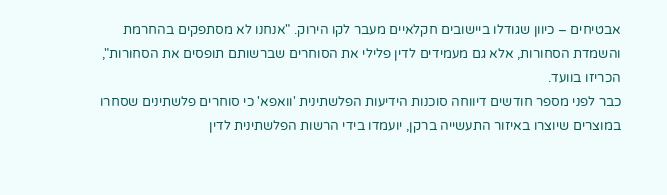אבטיחים – כיוון שגודלו ביישובים חקלאיים מעבר לקו הירוק. "אנחנו לא מסתפקים בהחרמת והשמדת הסחורות, אלא גם מעמידים לדין פלילי את הסוחרים שברשותם תופסים את הסחורות", הכריזו בוועד.
כבר לפני מספר חודשים דיווחה סוכנות הידיעות הפלשתינית 'וואפא' כי סוחרים פלשתינים שסחרו במוצרים שיוצרו באיזור התעשייה ברקן, יועמדו בידי הרשות הפלשתינית לדין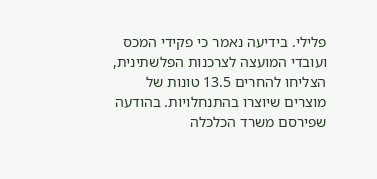פלילי. בידיעה נאמר כי פקידי המכס ועובדי המועצה לצרכנות הפלשתינית, הצליחו להחרים 13.5 טונות של מוצרים שיוצרו בהתנחלויות. בהודעה שפירסם משרד הכלכלה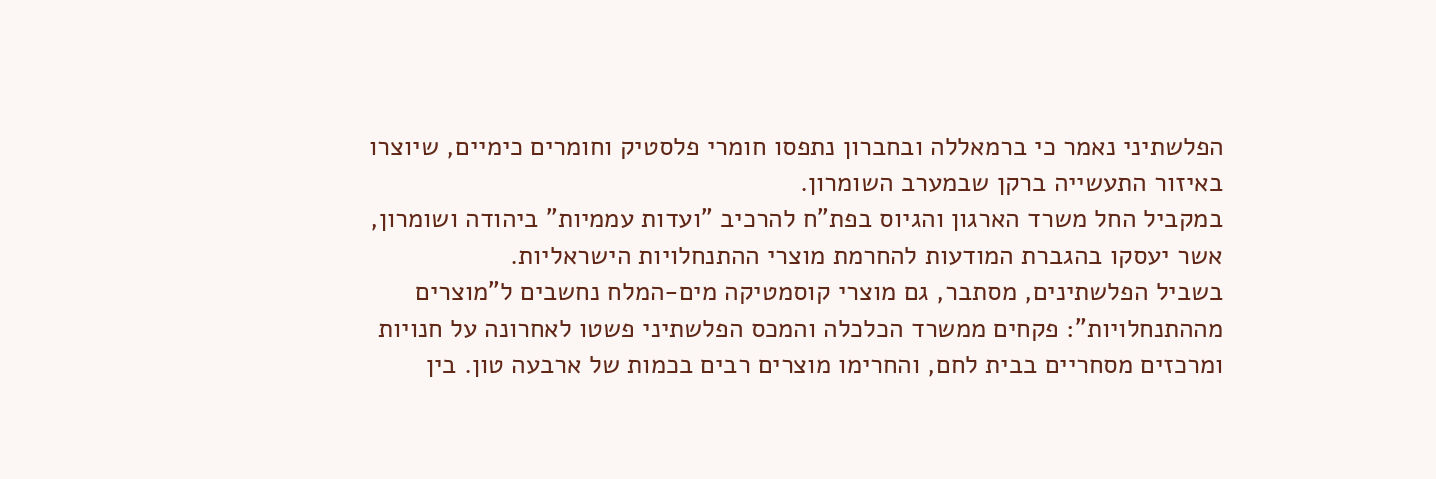הפלשתיני נאמר כי ברמאללה ובחברון נתפסו חומרי פלסטיק וחומרים כימיים, שיוצרו באיזור התעשייה ברקן שבמערב השומרון.
במקביל החל משרד הארגון והגיוס בפת"ח להרכיב "ועדות עממיות" ביהודה ושומרון, אשר יעסקו בהגברת המודעות להחרמת מוצרי ההתנחלויות הישראליות.
בשביל הפלשתינים, מסתבר, גם מוצרי קוסמטיקה מים-המלח נחשבים ל"מוצרים מההתנחלויות": פקחים ממשרד הכלכלה והמכס הפלשתיני פשטו לאחרונה על חנויות ומרכזים מסחריים בבית לחם, והחרימו מוצרים רבים בכמות של ארבעה טון. בין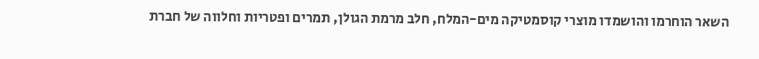השאר הוחרמו והושמדו מוצרי קוסמטיקה מים-המלח, חלב מרמת הגולן, תמרים ופטריות וחלווה של חברת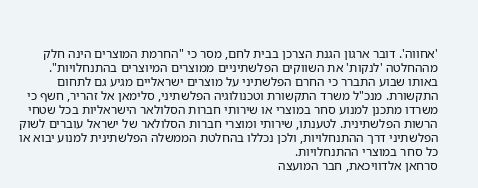'אחווה'. דובר ארגון הגנת הצרכן בבית לחם, מסר כי "החרמת המוצרים הינה חלק מההחלטה 'לנקות' את השווקים הפלשתיניים ממוצרים המיוצרים בהתנחלויות".
באותו שבוע התברר כי החרם הפלשתיני על מוצרים ישראליים מגיע גם לתחום התקשורת. מנכ"ל משרד התקשורת וטכנולוגיה הפלשתיני, סלימאן אל זהריר, חשף כי משרדו מתכנן למנוע סחר במוצרי או שירותי חברות הסלולאר הישראליות בכל שטחי הרשות הפלשתינית. לטענתו, שירותי ומוצרי חברות הסלולאר של ישראל עוברים לשוק הפלשתיני דרך ההתנחלויות, ולכן נכללו בהחלטת הממשלה הפלשתינית למנוע יבוא או כל סחר במוצרי ההתנחלויות.
סרחאן אלדוויכאת, חבר המועצה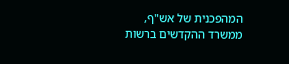המהפכנית של אש"ף, ממשרד ההקדשים ברשות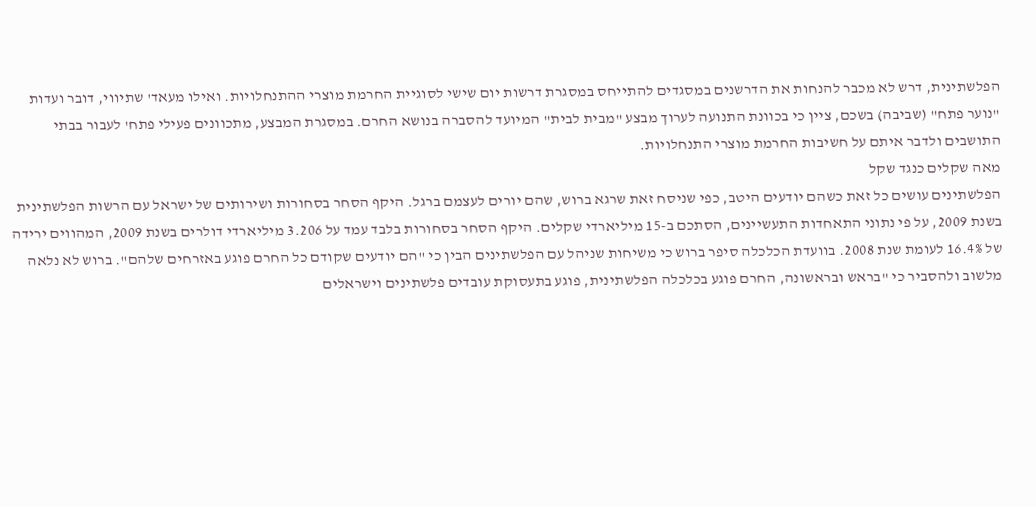הפלשתינית, דרש לא מכבר להנחות את הדרשנים במסגדים להתייחס במסגרת דרשות יום שישי לסוגיית החרמת מוצרי ההתנחלויות. ואילו מעאד' שתיווי, דובר ועדות "נוער פתח" (שביבה) בשכם, ציין כי בכוונת התנועה לערוך מבצע "מבית לבית" המיועד להסברה בנושא החרם. במסגרת המבצע, מתכוונים פעילי פתח' לעבור בבתי התושבים ולדבר איתם על חשיבות החרמת מוצרי התנחלויות.
מאה שקלים כנגד שקל
הפלשתינים עושים כל זאת כשהם יודעים היטב, כפי שניסח זאת שרגא ברוש, שהם יורים לעצמם ברגל. היקף הסחר בסחורות ושירותים של ישראל עם הרשות הפלשתינית בשנת 2009, על פי נתוני התאחדות התעשיינים, הסתכם ב-15 מיליארדי שקלים. היקף הסחר בסחורות בלבד עמד על 3.206 מיליארדי דולרים בשנת 2009, המהווים ירידה של 16.4% לעומת שנת 2008. בוועדת הכלכלה סיפר ברוש כי משיחות שניהל עם הפלשתינים הבין כי "הם יודעים שקודם כל החרם פוגע באזרחים שלהם". ברוש לא נלאה מלשוב ולהסביר כי "בראש ובראשונה, החרם פוגע בכלכלה הפלשתינית, פוגע בתעסוקת עובדים פלשתינים וישראלים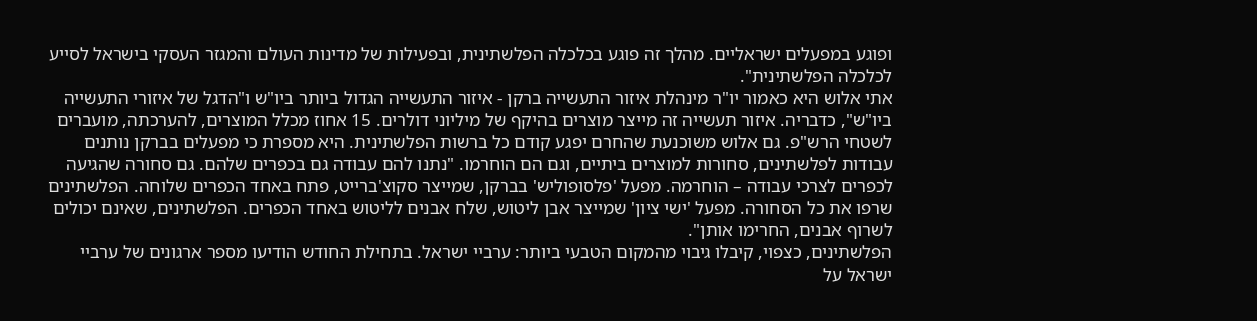ופוגע במפעלים ישראליים. מהלך זה פוגע בכלכלה הפלשתינית, ובפעילות של מדינות העולם והמגזר העסקי בישראל לסייע לכלכלה הפלשתינית".
אתי אלוש היא כאמור יו"ר מינהלת איזור התעשייה ברקן - איזור התעשייה הגדול ביותר ביו"ש ו"הדגל של איזורי התעשייה ביו"ש", כדבריה. איזור תעשייה זה מייצר מוצרים בהיקף של מיליוני דולרים. 15 אחוז מכלל המוצרים, להערכתה, מועברים לשטחי הרש"פ. גם אלוש משוכנעת שהחרם יפגע קודם כל ברשות הפלשתינית. היא מספרת כי מפעלים בברקן נותנים עבודות לפלשתינים, סחורות למוצרים ביתיים, וגם הם הוחרמו. "נתנו להם עבודה גם בכפרים שלהם. גם סחורה שהגיעה לכפרים לצרכי עבודה – הוחרמה. מפעל 'פלסופוליש' בברקן, שמייצר סקוצ'ברייט, פתח באחד הכפרים שלוחה. הפלשתינים שרפו את כל הסחורה. מפעל 'ישי ציון' שמייצר אבן ליטוש, שלח אבנים לליטוש באחד הכפרים. הפלשתינים, שאינם יכולים לשרוף אבנים, החרימו אותן".
הפלשתינים, כצפוי, קיבלו גיבוי מהמקום הטבעי ביותר: ערביי ישראל. בתחילת החודש הודיעו מספר ארגונים של ערביי ישראל על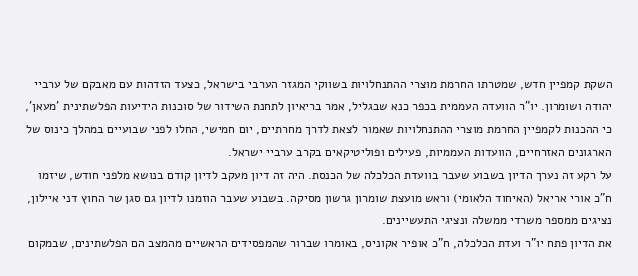השקת קמפיין חדש, שמטרתו החרמת מוצרי ההתנחלויות בשווקי המגזר הערבי בישראל, כצעד הזדהות עם מאבקם של ערביי יהודה ושומרון. יו"ר הוועדה העממית בכפר כנא שבגליל, אמר בריאיון לתחנת השידור של סוכנות הידיעות הפלשתינית 'מעאן', כי ההכנות לקמפיין החרמת מוצרי ההתנחלויות שאמור לצאת לדרך מחרתיים, יום חמישי, החלו לפני שבועיים במהלך כינוס של הארגונים האזרחיים, הוועדות העממיות, פעילים ופוליטיקאים בקרב ערביי ישראל.
על רקע זה נערך הדיון בשבוע שעבר בוועדת הכלכלה של הכנסת. היה זה דיון מעקב לדיון קודם בנושא מלפני חודש, שיזמו ח"כ אורי אריאל (האיחוד הלאומי) וראש מועצת שומרון גרשון מסיקה. בשבוע שעבר הוזמנו לדיון גם סגן שר החוץ דני איילון, נציגים ממספר משרדי ממשלה ונציגי התעשיינים.
את הדיון פתח יו"ר ועדת הכלכלה, ח"כ אופיר אקוניס, באומרו שברור שהמפסידים הראשיים מהמצב הם הפלשתינים, שבמקום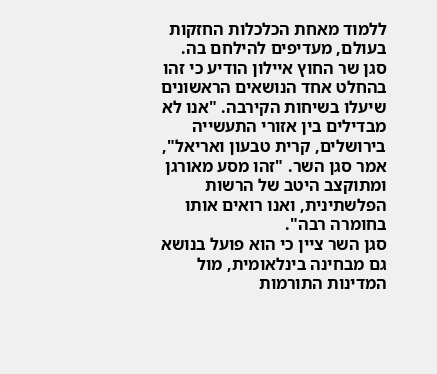ללמוד מאחת הכלכלות החזקות בעולם, מעדיפים להילחם בה.
סגן שר החוץ איילון הודיע כי זהו בהחלט אחד הנושאים הראשונים שיעלו בשיחות הקירבה. "אנו לא מבדילים בין אזורי התעשייה בירושלים, קרית טבעון ואריאל", אמר סגן השר. "זהו מסע מאורגן ומתוקצב היטב של הרשות הפלשתינית, ואנו רואים אותו בחומרה רבה".
סגן השר ציין כי הוא פועל בנושא גם מבחינה בינלאומית, מול המדינות התורמות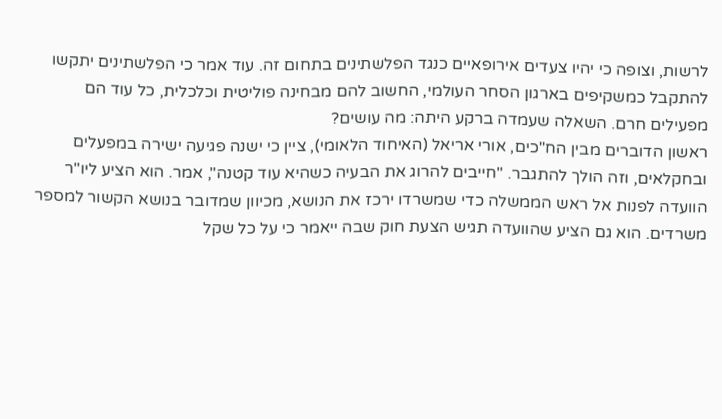לרשות, וצופה כי יהיו צעדים אירופאיים כנגד הפלשתינים בתחום זה. עוד אמר כי הפלשתינים יתקשו להתקבל כמשקיפים בארגון הסחר העולמי, החשוב להם מבחינה פוליטית וכלכלית, כל עוד הם מפעילים חרם. השאלה שעמדה ברקע היתה: מה עושים?
ראשון הדוברים מבין הח"כים, אורי אריאל (האיחוד הלאומי), ציין כי ישנה פגיעה ישירה במפעלים ובחקלאים, וזה הולך להתגבר. "חייבים להרוג את הבעיה כשהיא עוד קטנה", אמר. הוא הציע ליו"ר הוועדה לפנות אל ראש הממשלה כדי שמשרדו ירכז את הנושא, מכיוון שמדובר בנושא הקשור למספר משרדים. הוא גם הציע שהוועדה תגיש הצעת חוק שבה ייאמר כי על כל שקל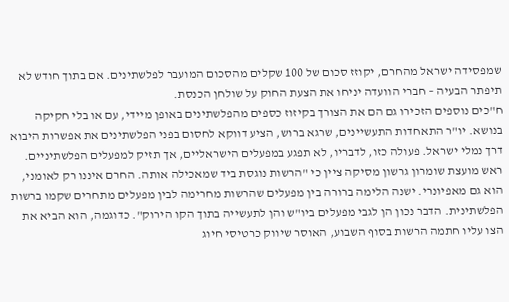שמפסידה ישראל מהחרם, יקוזז סכום של 100 שקלים מהסכום המועבר לפלשתינים. אם בתוך חודש לא תיפתר הבעיה – חברי הוועדה יניחו את הצעת החוק על שולחן הכנסת.
ח"כים נוספים הזכירו גם הם את הצורך בקיזוז כספים מהפלשתינים באופן מיידי, עם או בלי חקיקה בנושא. יו"ר התאחדות התעשיינים, שרגא ברוש, הציע דווקא לחסום בפני הפלשתינים את אפשרות היבוא דרך נמלי ישראל. פעולה כזו, לדבריו, לא תפגע במפעלים הישראליים, אך תזיק למפעלים הפלשתיניים.
ראש מועצת שומרון גרשון מסיקה ציין כי "הרשות נוגסת ביד שמאכילה אותה. החרם איננו רק לאומני, הוא גם מאפיונרי. ישנה הלימה ברורה בין מפעלים שהרשות מחרימה לבין מפעלים מתחרים שקמו ברשות הפלשתינית. הדבר נכון הן לגבי מפעלים ביו"ש והן לתעשייה בתוך הקו הירוק". כדוגמה, הוא הביא את הצו עליו חתמה הרשות בסוף השבוע, האוסר שיווק כרטיסי חיוג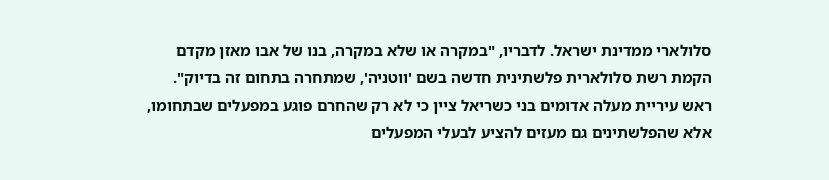סלולארי ממדינת ישראל. לדבריו, "במקרה או שלא במקרה, בנו של אבו מאזן מקדם הקמת רשת סלולארית פלשתינית חדשה בשם 'ווטניה', שמתחרה בתחום זה בדיוק".
ראש עיריית מעלה אדומים בני כשריאל ציין כי לא רק שהחרם פוגע במפעלים שבתחומו, אלא שהפלשתינים גם מעזים להציע לבעלי המפעלים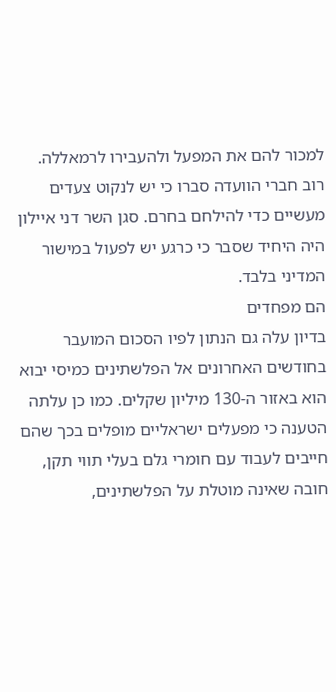למכור להם את המפעל ולהעבירו לרמאללה.
רוב חברי הוועדה סברו כי יש לנקוט צעדים מעשיים כדי להילחם בחרם. סגן השר דני איילון היה היחיד שסבר כי כרגע יש לפעול במישור המדיני בלבד.
הם מפחדים
בדיון עלה גם הנתון לפיו הסכום המועבר בחודשים האחרונים אל הפלשתינים כמיסי יבוא הוא באזור ה-130 מיליון שקלים. כמו כן עלתה הטענה כי מפעלים ישראליים מופלים בכך שהם חייבים לעבוד עם חומרי גלם בעלי תווי תקן, חובה שאינה מוטלת על הפלשתינים,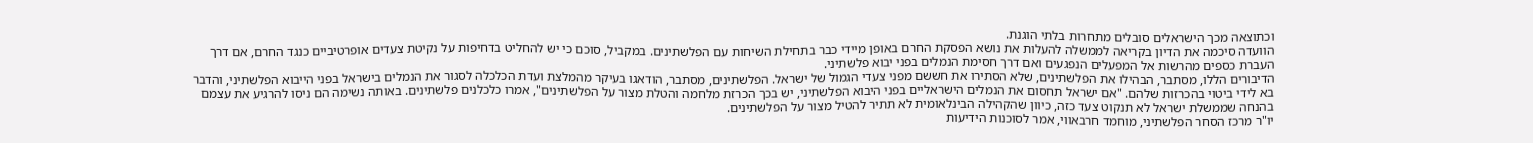וכתוצאה מכך הישראלים סובלים מתחרות בלתי הוגנת.
הוועדה סיכמה את הדיון בקריאה לממשלה להעלות את נושא הפסקת החרם באופן מיידי כבר בתחילת השיחות עם הפלשתינים. במקביל, סוכם כי יש להחליט בדחיפות על נקיטת צעדים אופרטיביים כנגד החרם, אם דרך העברת כספים מהרשות אל המפעלים הנפגעים ואם דרך חסימת הנמלים בפני יבוא פלשתיני.
הדיבורים הללו, מסתבר, הבהילו את הפלשתינים, שלא הסתירו את חששם מפני צעדי הגמול של ישראל. הפלשתינים, מסתבר, הודאגו בעיקר מהמלצת ועדת הכלכלה לסגור את הנמלים בישראל בפני הייבוא הפלשתיני, והדבר בא לידי ביטוי בהכרזות שלהם. "אם ישראל תחסום את הנמלים הישראליים בפני היבוא הפלשתיני, יש בכך הכרזת מלחמה והטלת מצור על הפלשתינים", אמרו כלכלנים פלשתינים. באותה נשימה הם ניסו להרגיע את עצמם בהנחה שממשלת ישראל לא תנקוט צעד כזה, כיוון שהקהילה הבינלאומית לא תתיר להטיל מצור על הפלשתינים.
יו"ר מרכז הסחר הפלשתיני, מוחמד חרבאווי, אמר לסוכנות הידיעות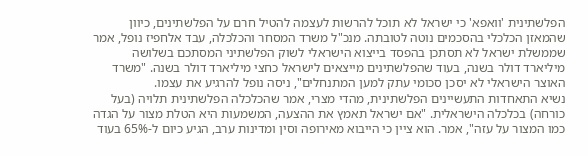הפלשתינית 'וואפא' כי ישראל לא תוכל להרשות לעצמה להטיל חרם על הפלשתינים, כיוון שהמאזן הכלכלי בהסכמים נוטה לטובתה. מנכ"ל משרד המסחר והכלכלה, עבד אלחפיז נופל, אמר שממשלת ישראל לא תסתכן בהפסד בייצוא הישראלי לשוק הפלשתיני המסתכם בשלושה מיליארד דולר בשנה, בעוד שהפלשתינים מייצאים לישראל כחצי מיליארד דולר בשנה. "משרד האוצר הישראלי לא יסכן סכומי עתק למען המתנחלים", ניסה נופל להרגיע את עצמו.
נשיא התאחדות התעשיינים הפלשתינית, מהדי מצרי, אמר שהכלכלה הפלשתינית תלויה (בעל כורחה) בכלכלה הישראלית. "אם ישראל תאמץ את ההצעה, המשמעות היא הטלת מצור על הגדה כמו המצור על עזה", אמר. הוא ציין כי הייבוא מאירופה וסין ומדינות ערב, הגיע כיום ל-65% בעוד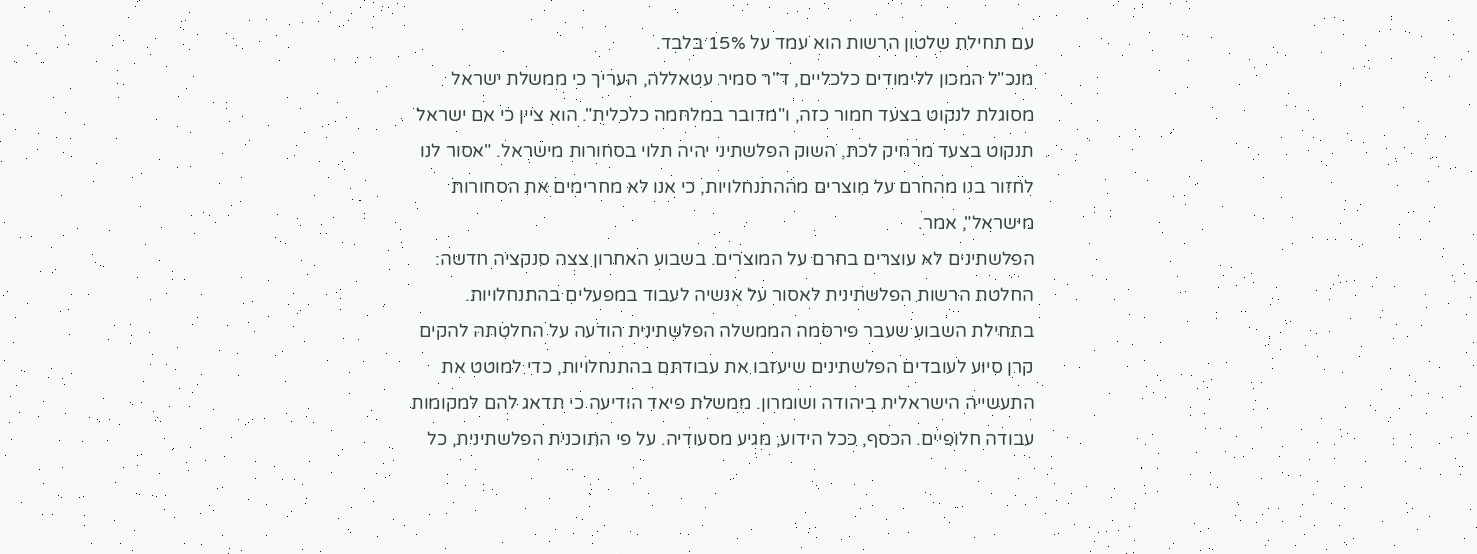עם תחילת שלטון הרשות הוא עמד על 15% בלבד.
מנכ"ל המכון ללימודים כלכליים, ד"ר סמיר עטאללה, העריך כי ממשלת ישראל מסוגלת לנקוט בצעד חמור כזה, ו"מדובר במלחמה כלכלית". הוא ציין כי אם ישראל תנקוט בצעד מרחיק לכת, השוק הפלשתיני יהיה תלוי בסחורות מישראל. "אסור לנו לחזור בנו מהחרם על מוצרים מההתנחלויות, כי אנו לא מחרימים את הסחורות מישראל", אמר.
הפלשתינים לא עוצרים בחרם על המוצרים. בשבוע האחרון צצה סנקציה חדשה: החלטת הרשות הפלשתינית לאסור על אנשיה לעבוד במפעלים בהתנחלויות.
בתחילת השבוע שעבר פירסמה הממשלה הפלשתינית הודעה על החלטתה להקים קרן סיוע לעובדים הפלשתינים שיעזבו את עבודתם בהתנחלויות, כדי למוטט את התעשייה הישראלית ביהודה ושומרון. ממשלת פיאד הודיעה כי תדאג להם למקומות עבודה חלופיים. הכסף, ככל הידוע, מגיע מסעודיה. על פי התוכנית הפלשתינית, כל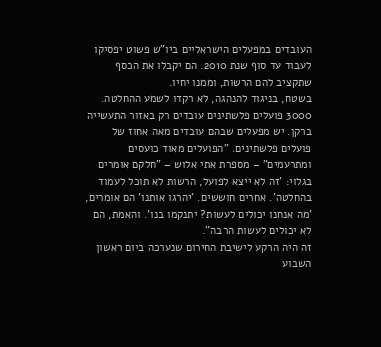העובדים במפעלים הישראליים ביו"ש פשוט יפסיקו לעבוד עד סוף שנת 2010. הם יקבלו את הכסף שתקציב להם הרשות, וממנו יחיו.
בשטח, בניגוד להנהגה, לא רקדו לשמע ההחלטה. 3000 פועלים פלשתינים עובדים רק באזור התעשייה ברקן. יש מפעלים שבהם עובדים מאה אחוז של פועלים פלשתינים. "הפועלים מאוד כועסים ומתרעמים" – מספרת אתי אלוש – "חלקם אומרים בגלוי: 'זה לא ייצא לפועל, הרשות לא תוכל לעמוד בהחלטה'. אחרים חוששים. 'יהרגו אותנו' הם אומרים, 'מה אנחנו יכולים לעשות? יתנקמו בנו'. והאמת, הם לא יכולים לעשות הרבה".
זה היה הרקע לישיבת החירום שנערכה ביום ראשון השבוע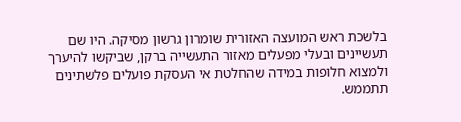בלשכת ראש המועצה האזורית שומרון גרשון מסיקה. היו שם תעשיינים ובעלי מפעלים מאזור התעשייה ברקן, שביקשו להיערך ולמצוא חלופות במידה שהחלטת אי העסקת פועלים פלשתינים תתממש.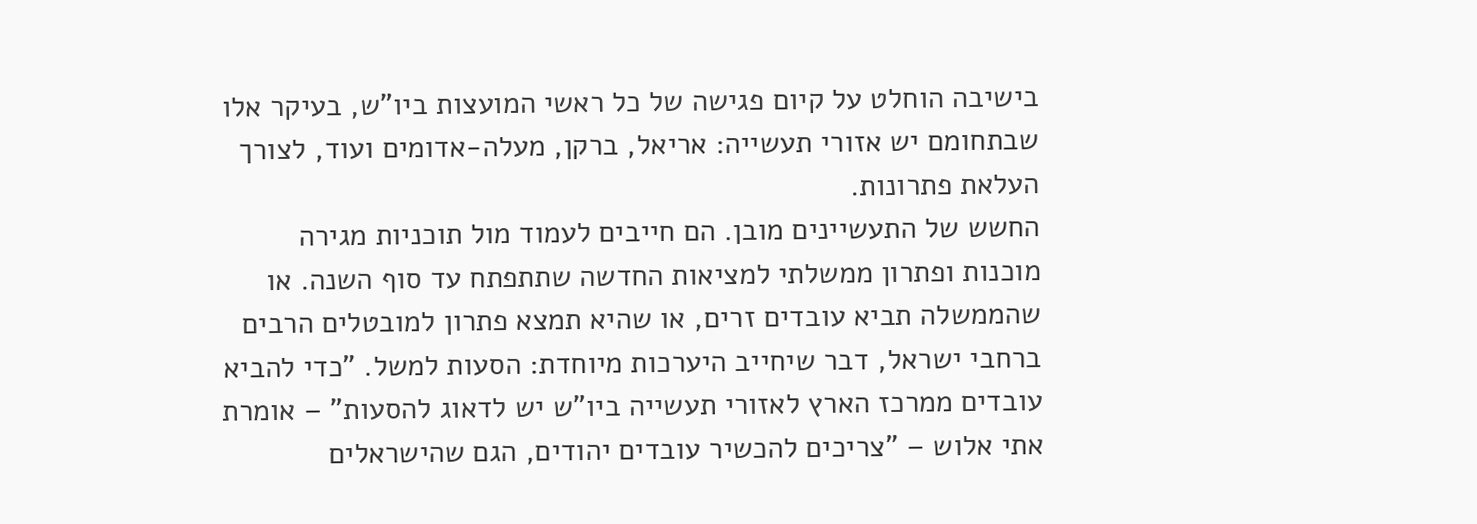בישיבה הוחלט על קיום פגישה של כל ראשי המועצות ביו"ש, בעיקר אלו שבתחומם יש אזורי תעשייה: אריאל, ברקן, מעלה-אדומים ועוד, לצורך העלאת פתרונות.
החשש של התעשיינים מובן. הם חייבים לעמוד מול תוכניות מגירה מוכנות ופתרון ממשלתי למציאות החדשה שתתפתח עד סוף השנה. או שהממשלה תביא עובדים זרים, או שהיא תמצא פתרון למובטלים הרבים ברחבי ישראל, דבר שיחייב היערכות מיוחדת: הסעות למשל. "כדי להביא עובדים ממרכז הארץ לאזורי תעשייה ביו"ש יש לדאוג להסעות" – אומרת אתי אלוש – "צריכים להכשיר עובדים יהודים, הגם שהישראלים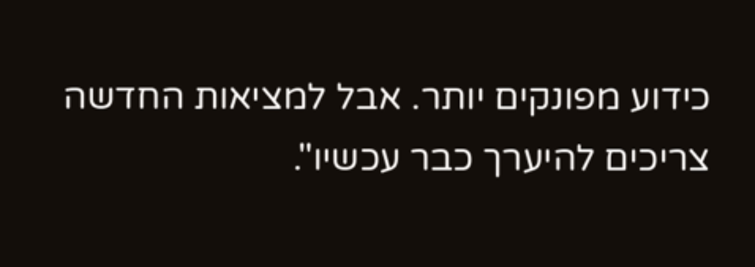כידוע מפונקים יותר. אבל למציאות החדשה צריכים להיערך כבר עכשיו".